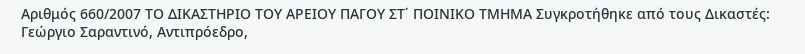Αριθμός 660/2007 ΤΟ ΔΙΚΑΣΤΗΡΙΟ ΤΟΥ ΑΡΕΙΟΥ ΠΑΓΟΥ ΣΤ΄ ΠΟΙΝΙΚΟ ΤΜΗΜΑ Συγκροτήθηκε από τους Δικαστές: Γεώργιο Σαραντινό, Αντιπρόεδρο,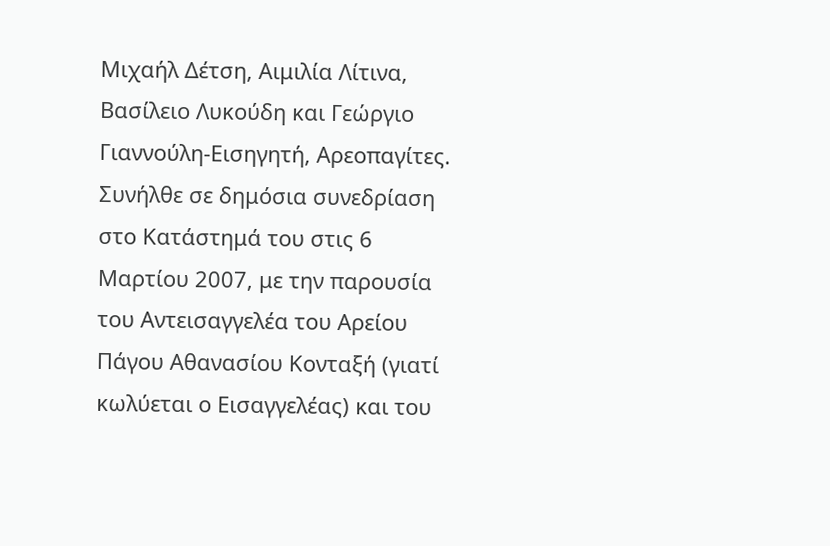Μιχαήλ Δέτση, Αιμιλία Λίτινα, Βασίλειο Λυκούδη και Γεώργιο Γιαννούλη-Εισηγητή, Αρεοπαγίτες. Συνήλθε σε δημόσια συνεδρίαση στο Κατάστημά του στις 6 Μαρτίου 2007, με την παρουσία του Αντεισαγγελέα του Αρείου Πάγου Αθανασίου Κονταξή (γιατί κωλύεται ο Εισαγγελέας) και του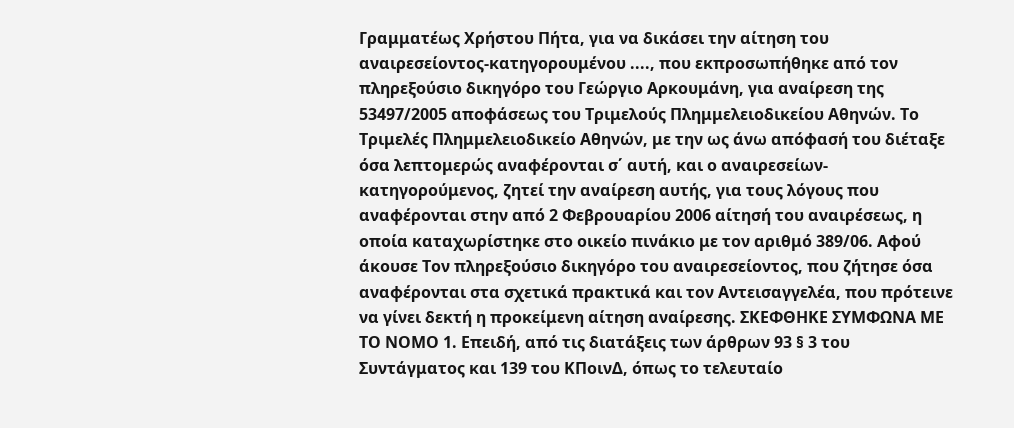Γραμματέως Χρήστου Πήτα, για να δικάσει την αίτηση του αναιρεσείοντος-κατηγορουμένου ...., που εκπροσωπήθηκε από τον πληρεξούσιο δικηγόρο του Γεώργιο Αρκουμάνη, για αναίρεση της 53497/2005 αποφάσεως του Τριμελούς Πλημμελειοδικείου Αθηνών. Το Τριμελές Πλημμελειοδικείο Αθηνών, με την ως άνω απόφασή του διέταξε όσα λεπτομερώς αναφέρονται σ΄ αυτή, και ο αναιρεσείων-κατηγορούμενος, ζητεί την αναίρεση αυτής, για τους λόγους που αναφέρονται στην από 2 Φεβρουαρίου 2006 αίτησή του αναιρέσεως, η οποία καταχωρίστηκε στο οικείο πινάκιο με τον αριθμό 389/06. Αφού άκουσε Τον πληρεξούσιο δικηγόρο του αναιρεσείοντος, που ζήτησε όσα αναφέρονται στα σχετικά πρακτικά και τον Αντεισαγγελέα, που πρότεινε να γίνει δεκτή η προκείμενη αίτηση αναίρεσης. ΣΚΕΦΘΗΚΕ ΣΥΜΦΩΝΑ ΜΕ ΤΟ ΝΟΜΟ 1. Επειδή, από τις διατάξεις των άρθρων 93 § 3 του Συντάγματος και 139 του ΚΠοινΔ, όπως το τελευταίο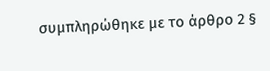συμπληρώθηκε με το άρθρο 2 §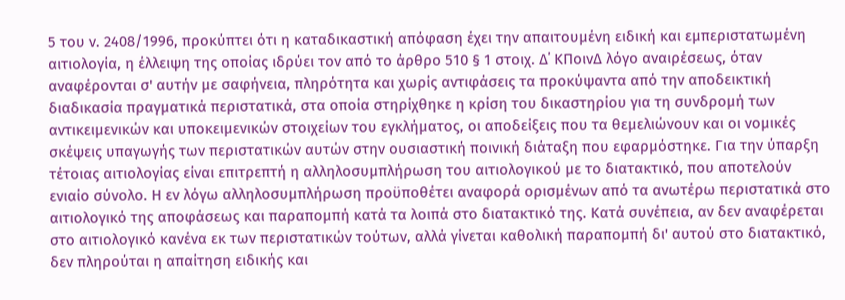5 του ν. 2408/1996, προκύπτει ότι η καταδικαστική απόφαση έχει την απαιτουμένη ειδική και εμπεριστατωμένη αιτιολογία, η έλλειψη της οποίας ιδρύει τον από το άρθρο 510 § 1 στοιχ. Δ΄ ΚΠοινΔ λόγο αναιρέσεως, όταν αναφέρονται σ' αυτήν με σαφήνεια, πληρότητα και χωρίς αντιφάσεις τα προκύψαντα από την αποδεικτική διαδικασία πραγματικά περιστατικά, στα οποία στηρίχθηκε η κρίση του δικαστηρίου για τη συνδρομή των αντικειμενικών και υποκειμενικών στοιχείων του εγκλήματος, οι αποδείξεις που τα θεμελιώνουν και οι νομικές σκέψεις υπαγωγής των περιστατικών αυτών στην ουσιαστική ποινική διάταξη που εφαρμόστηκε. Για την ύπαρξη τέτοιας αιτιολογίας είναι επιτρεπτή η αλληλοσυμπλήρωση του αιτιολογικού με το διατακτικό, που αποτελούν ενιαίο σύνολο. Η εν λόγω αλληλοσυμπλήρωση προϋποθέτει αναφορά ορισμένων από τα ανωτέρω περιστατικά στο αιτιολογικό της αποφάσεως και παραπομπή κατά τα λοιπά στο διατακτικό της. Κατά συνέπεια, αν δεν αναφέρεται στο αιτιολογικό κανένα εκ των περιστατικών τούτων, αλλά γίνεται καθολική παραπομπή δι' αυτού στο διατακτικό, δεν πληρούται η απαίτηση ειδικής και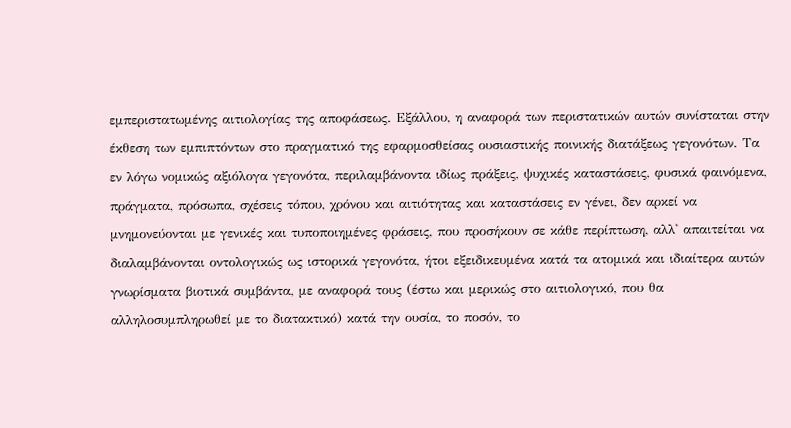εμπεριστατωμένης αιτιολογίας της αποφάσεως. Εξάλλου, η αναφορά των περιστατικών αυτών συνίσταται στην έκθεση των εμπιπτόντων στο πραγματικό της εφαρμοσθείσας ουσιαστικής ποινικής διατάξεως γεγονότων. Τα εν λόγω νομικώς αξιόλογα γεγονότα, περιλαμβάνοντα ιδίως πράξεις, ψυχικές καταστάσεις, φυσικά φαινόμενα, πράγματα, πρόσωπα, σχέσεις τόπου, χρόνου και αιτιότητας και καταστάσεις εν γένει, δεν αρκεί να μνημονεύονται με γενικές και τυποποιημένες φράσεις, που προσήκουν σε κάθε περίπτωση, αλλ' απαιτείται να διαλαμβάνονται οντολογικώς ως ιστορικά γεγονότα, ήτοι εξειδικευμένα κατά τα ατομικά και ιδιαίτερα αυτών γνωρίσματα βιοτικά συμβάντα, με αναφορά τους (έστω και μερικώς στο αιτιολογικό, που θα αλληλοσυμπληρωθεί με το διατακτικό) κατά την ουσία, το ποσόν, το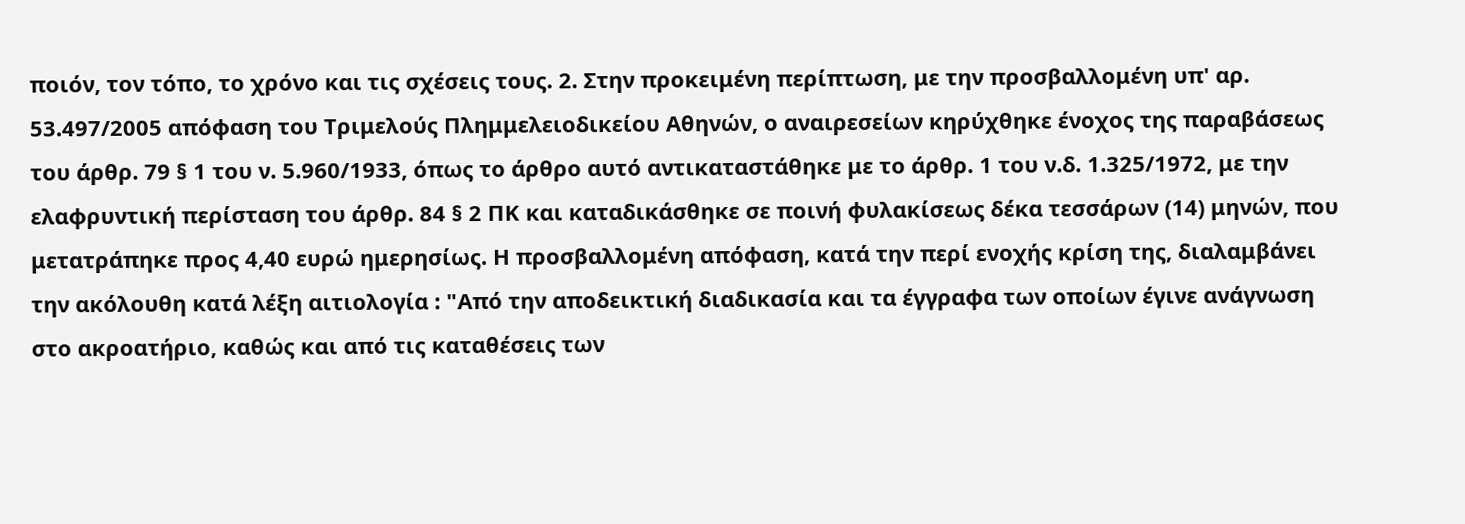ποιόν, τον τόπο, το χρόνο και τις σχέσεις τους. 2. Στην προκειμένη περίπτωση, με την προσβαλλομένη υπ' αρ. 53.497/2005 απόφαση του Τριμελούς Πλημμελειοδικείου Αθηνών, ο αναιρεσείων κηρύχθηκε ένοχος της παραβάσεως του άρθρ. 79 § 1 του ν. 5.960/1933, όπως το άρθρο αυτό αντικαταστάθηκε με το άρθρ. 1 του ν.δ. 1.325/1972, με την ελαφρυντική περίσταση του άρθρ. 84 § 2 ΠΚ και καταδικάσθηκε σε ποινή φυλακίσεως δέκα τεσσάρων (14) μηνών, που μετατράπηκε προς 4,40 ευρώ ημερησίως. Η προσβαλλομένη απόφαση, κατά την περί ενοχής κρίση της, διαλαμβάνει την ακόλουθη κατά λέξη αιτιολογία : "Από την αποδεικτική διαδικασία και τα έγγραφα των οποίων έγινε ανάγνωση στο ακροατήριο, καθώς και από τις καταθέσεις των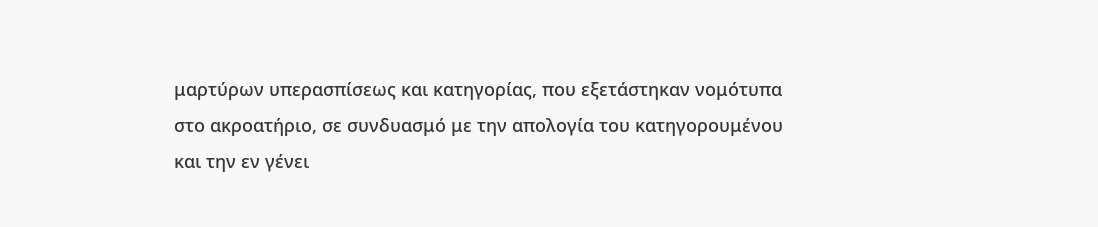μαρτύρων υπερασπίσεως και κατηγορίας, που εξετάστηκαν νομότυπα στο ακροατήριο, σε συνδυασμό με την απολογία του κατηγορουμένου και την εν γένει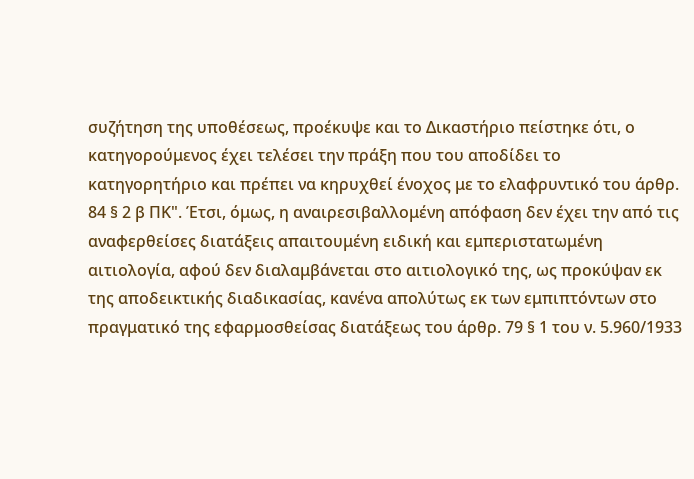συζήτηση της υποθέσεως, προέκυψε και το Δικαστήριο πείστηκε ότι, ο κατηγορούμενος έχει τελέσει την πράξη που του αποδίδει το κατηγορητήριο και πρέπει να κηρυχθεί ένοχος με το ελαφρυντικό του άρθρ. 84 § 2 β ΠΚ". Έτσι, όμως, η αναιρεσιβαλλομένη απόφαση δεν έχει την από τις αναφερθείσες διατάξεις απαιτουμένη ειδική και εμπεριστατωμένη αιτιολογία, αφού δεν διαλαμβάνεται στο αιτιολογικό της, ως προκύψαν εκ της αποδεικτικής διαδικασίας, κανένα απολύτως εκ των εμπιπτόντων στο πραγματικό της εφαρμοσθείσας διατάξεως του άρθρ. 79 § 1 του ν. 5.960/1933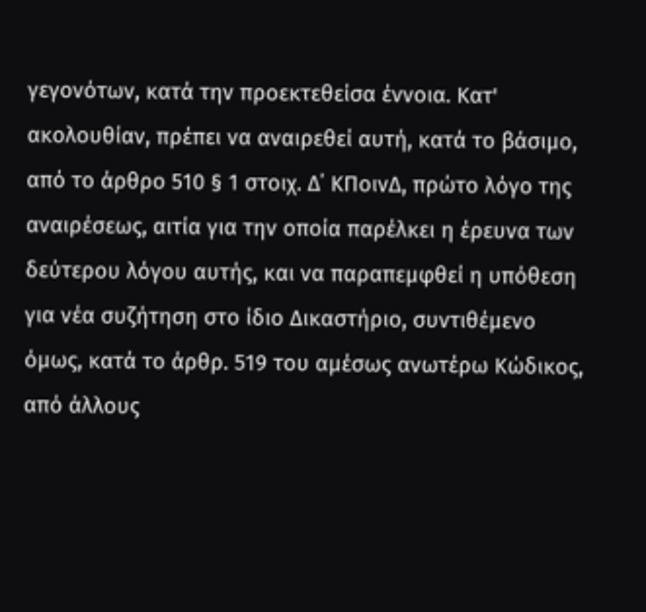γεγονότων, κατά την προεκτεθείσα έννοια. Κατ' ακολουθίαν, πρέπει να αναιρεθεί αυτή, κατά το βάσιμο, από το άρθρο 510 § 1 στοιχ. Δ΄ ΚΠοινΔ, πρώτο λόγο της αναιρέσεως, αιτία για την οποία παρέλκει η έρευνα των δεύτερου λόγου αυτής, και να παραπεμφθεί η υπόθεση για νέα συζήτηση στο ίδιο Δικαστήριο, συντιθέμενο όμως, κατά το άρθρ. 519 του αμέσως ανωτέρω Κώδικος, από άλλους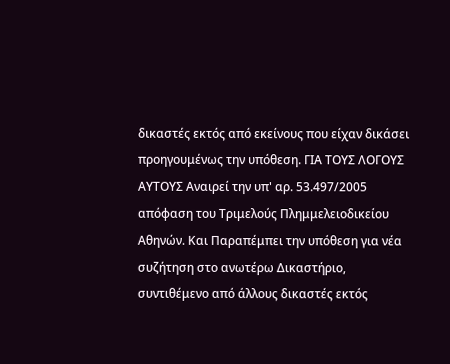δικαστές εκτός από εκείνους που είχαν δικάσει προηγουμένως την υπόθεση. ΓΙΑ ΤΟΥΣ ΛΟΓΟΥΣ ΑΥΤΟΥΣ Αναιρεί την υπ' αρ. 53.497/2005 απόφαση του Τριμελούς Πλημμελειοδικείου Αθηνών. Και Παραπέμπει την υπόθεση για νέα συζήτηση στο ανωτέρω Δικαστήριο, συντιθέμενο από άλλους δικαστές εκτός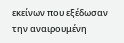εκείνων που εξέδωσαν την αναιρουμένη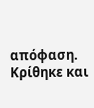απόφαση. Κρίθηκε και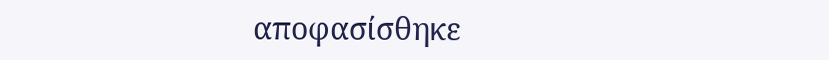αποφασίσθηκε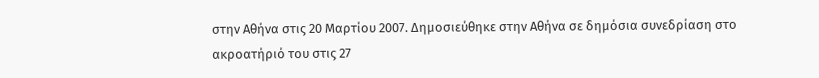στην Αθήνα στις 20 Μαρτίου 2007. Δημοσιεύθηκε στην Αθήνα σε δημόσια συνεδρίαση στο ακροατήριό του στις 27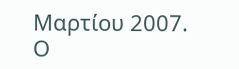Μαρτίου 2007. Ο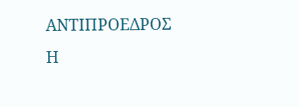ΑΝΤΙΠΡΟΕΔΡΟΣ Η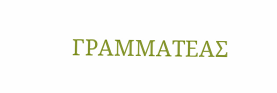ΓΡΑΜΜΑΤΕΑΣ